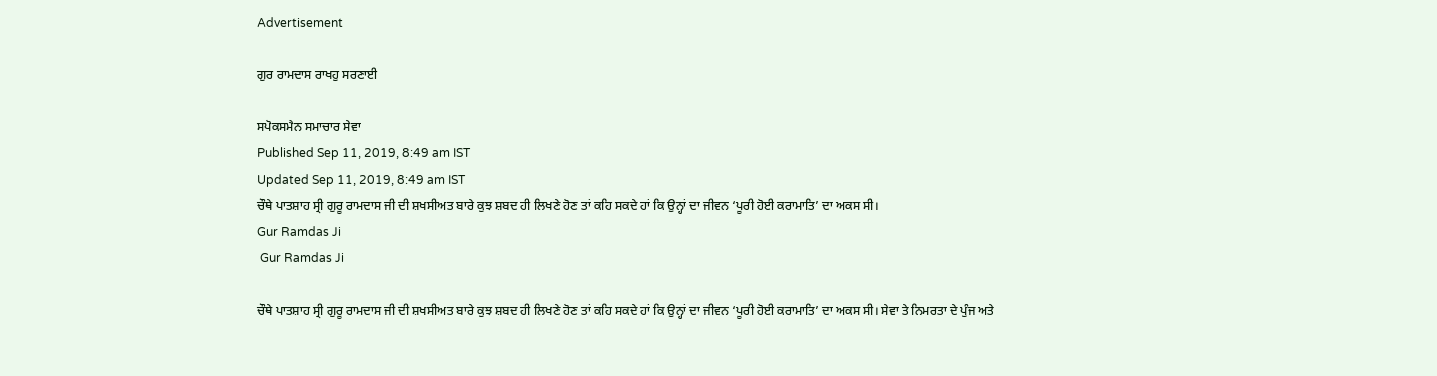Advertisement

ਗੁਰ ਰਾਮਦਾਸ ਰਾਖਹੁ ਸਰਣਾਈ

ਸਪੋਕਸਮੈਨ ਸਮਾਚਾਰ ਸੇਵਾ
Published Sep 11, 2019, 8:49 am IST
Updated Sep 11, 2019, 8:49 am IST
ਚੌਥੇ ਪਾਤਸ਼ਾਹ ਸ੍ਰੀ ਗੁਰੂ ਰਾਮਦਾਸ ਜੀ ਦੀ ਸ਼ਖਸੀਅਤ ਬਾਰੇ ਕੁਝ ਸ਼ਬਦ ਹੀ ਲਿਖਣੇ ਹੋਣ ਤਾਂ ਕਹਿ ਸਕਦੇ ਹਾਂ ਕਿ ਉਨ੍ਹਾਂ ਦਾ ਜੀਵਨ ‘ਪੂਰੀ ਹੋਈ ਕਰਾਮਾਤਿ’ ਦਾ ਅਕਸ ਸੀ।
Gur Ramdas Ji
 Gur Ramdas Ji

ਚੌਥੇ ਪਾਤਸ਼ਾਹ ਸ੍ਰੀ ਗੁਰੂ ਰਾਮਦਾਸ ਜੀ ਦੀ ਸ਼ਖਸੀਅਤ ਬਾਰੇ ਕੁਝ ਸ਼ਬਦ ਹੀ ਲਿਖਣੇ ਹੋਣ ਤਾਂ ਕਹਿ ਸਕਦੇ ਹਾਂ ਕਿ ਉਨ੍ਹਾਂ ਦਾ ਜੀਵਨ ‘ਪੂਰੀ ਹੋਈ ਕਰਾਮਾਤਿ’ ਦਾ ਅਕਸ ਸੀ। ਸੇਵਾ ਤੇ ਨਿਮਰਤਾ ਦੇ ਪੁੰਜ ਅਤੇ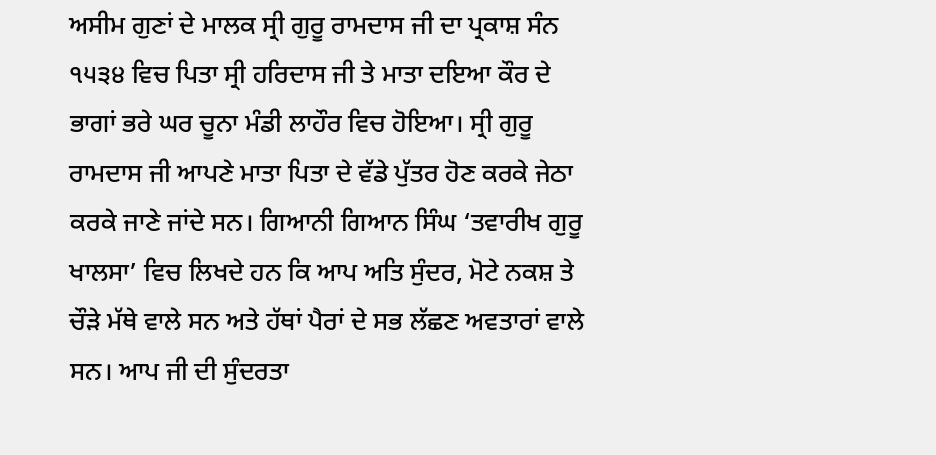ਅਸੀਮ ਗੁਣਾਂ ਦੇ ਮਾਲਕ ਸ੍ਰੀ ਗੁਰੂ ਰਾਮਦਾਸ ਜੀ ਦਾ ਪ੍ਰਕਾਸ਼ ਸੰਨ ੧੫੩੪ ਵਿਚ ਪਿਤਾ ਸ੍ਰੀ ਹਰਿਦਾਸ ਜੀ ਤੇ ਮਾਤਾ ਦਇਆ ਕੌਰ ਦੇ ਭਾਗਾਂ ਭਰੇ ਘਰ ਚੂਨਾ ਮੰਡੀ ਲਾਹੌਰ ਵਿਚ ਹੋਇਆ। ਸ੍ਰੀ ਗੁਰੂ ਰਾਮਦਾਸ ਜੀ ਆਪਣੇ ਮਾਤਾ ਪਿਤਾ ਦੇ ਵੱਡੇ ਪੁੱਤਰ ਹੋਣ ਕਰਕੇ ਜੇਠਾ ਕਰਕੇ ਜਾਣੇ ਜਾਂਦੇ ਸਨ। ਗਿਆਨੀ ਗਿਆਨ ਸਿੰਘ ‘ਤਵਾਰੀਖ ਗੁਰੂ ਖਾਲਸਾ’ ਵਿਚ ਲਿਖਦੇ ਹਨ ਕਿ ਆਪ ਅਤਿ ਸੁੰਦਰ, ਮੋਟੇ ਨਕਸ਼ ਤੇ ਚੌੜੇ ਮੱਥੇ ਵਾਲੇ ਸਨ ਅਤੇ ਹੱਥਾਂ ਪੈਰਾਂ ਦੇ ਸਭ ਲੱਛਣ ਅਵਤਾਰਾਂ ਵਾਲੇ ਸਨ। ਆਪ ਜੀ ਦੀ ਸੁੰਦਰਤਾ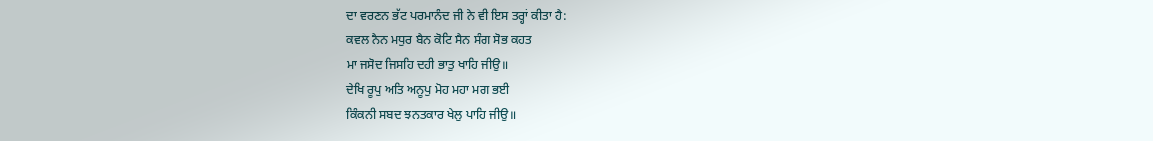ਦਾ ਵਰਣਨ ਭੱਟ ਪਰਮਾਨੰਦ ਜੀ ਨੇ ਵੀ ਇਸ ਤਰ੍ਹਾਂ ਕੀਤਾ ਹੈ:
ਕਵਲ ਨੈਨ ਮਧੁਰ ਬੈਨ ਕੋਟਿ ਸੈਨ ਸੰਗ ਸੋਭ ਕਹਤ
ਮਾ ਜਸੋਦ ਜਿਸਹਿ ਦਹੀ ਭਾਤੁ ਖਾਹਿ ਜੀਉ॥
ਦੇਖਿ ਰੂਪੁ ਅਤਿ ਅਨੂਪੁ ਮੋਹ ਮਹਾ ਮਗ ਭਈ
ਕਿੰਕਨੀ ਸਬਦ ਝਨਤਕਾਰ ਖੇਲੁ ਪਾਹਿ ਜੀਉ॥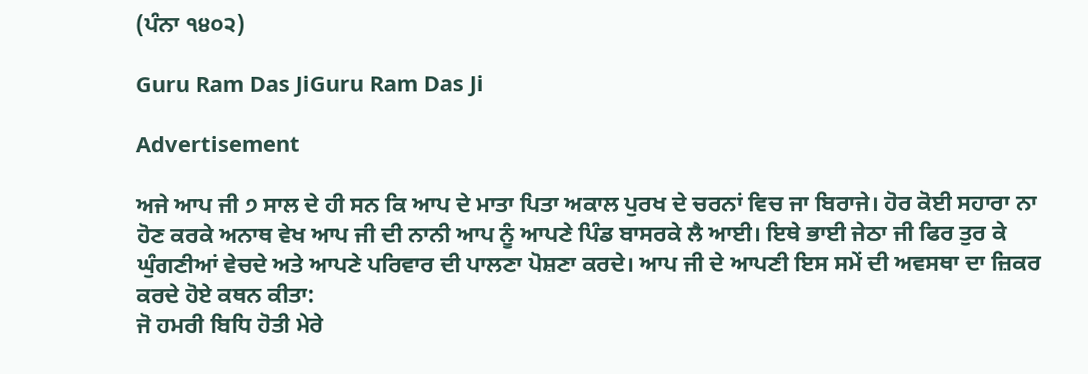(ਪੰਨਾ ੧੪੦੨)

Guru Ram Das JiGuru Ram Das Ji

Advertisement

ਅਜੇ ਆਪ ਜੀ ੭ ਸਾਲ ਦੇ ਹੀ ਸਨ ਕਿ ਆਪ ਦੇ ਮਾਤਾ ਪਿਤਾ ਅਕਾਲ ਪੁਰਖ ਦੇ ਚਰਨਾਂ ਵਿਚ ਜਾ ਬਿਰਾਜੇ। ਹੋਰ ਕੋਈ ਸਹਾਰਾ ਨਾ ਹੋਣ ਕਰਕੇ ਅਨਾਥ ਵੇਖ ਆਪ ਜੀ ਦੀ ਨਾਨੀ ਆਪ ਨੂੰ ਆਪਣੇ ਪਿੰਡ ਬਾਸਰਕੇ ਲੈ ਆਈ। ਇਥੇ ਭਾਈ ਜੇਠਾ ਜੀ ਫਿਰ ਤੁਰ ਕੇ ਘੁੰਗਣੀਆਂ ਵੇਚਦੇ ਅਤੇ ਆਪਣੇ ਪਰਿਵਾਰ ਦੀ ਪਾਲਣਾ ਪੋਸ਼ਣਾ ਕਰਦੇ। ਆਪ ਜੀ ਦੇ ਆਪਣੀ ਇਸ ਸਮੇਂ ਦੀ ਅਵਸਥਾ ਦਾ ਜ਼ਿਕਰ ਕਰਦੇ ਹੋਏ ਕਥਨ ਕੀਤਾ:
ਜੋ ਹਮਰੀ ਬਿਧਿ ਹੋਤੀ ਮੇਰੇ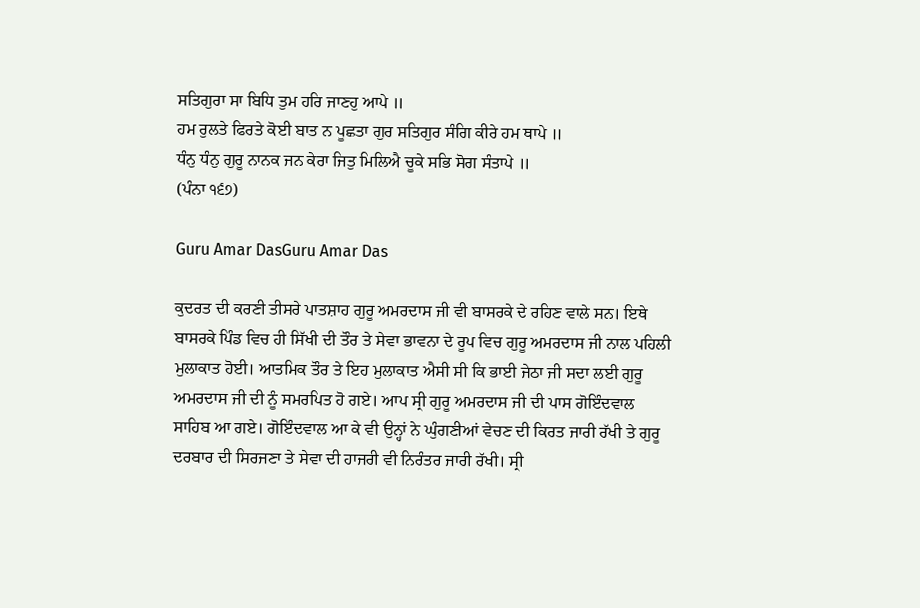ਸਤਿਗੁਰਾ ਸਾ ਬਿਧਿ ਤੁਮ ਹਰਿ ਜਾਣਹੁ ਆਪੇ ॥
ਹਮ ਰੁਲਤੇ ਫਿਰਤੇ ਕੋਈ ਬਾਤ ਨ ਪੂਛਤਾ ਗੁਰ ਸਤਿਗੁਰ ਸੰਗਿ ਕੀਰੇ ਹਮ ਥਾਪੇ ॥
ਧੰਨੁ ਧੰਨੁ ਗੁਰੂ ਨਾਨਕ ਜਨ ਕੇਰਾ ਜਿਤੁ ਮਿਲਿਐ ਚੂਕੇ ਸਭਿ ਸੋਗ ਸੰਤਾਪੇ ॥
(ਪੰਨਾ ੧੬੭)

Guru Amar DasGuru Amar Das

ਕੁਦਰਤ ਦੀ ਕਰਣੀ ਤੀਸਰੇ ਪਾਤਸ਼ਾਹ ਗੁਰੂ ਅਮਰਦਾਸ ਜੀ ਵੀ ਬਾਸਰਕੇ ਦੇ ਰਹਿਣ ਵਾਲੇ ਸਨ। ਇਥੇ ਬਾਸਰਕੇ ਪਿੰਡ ਵਿਚ ਹੀ ਸਿੱਖੀ ਦੀ ਤੌਰ ਤੇ ਸੇਵਾ ਭਾਵਨਾ ਦੇ ਰੂਪ ਵਿਚ ਗੁਰੂ ਅਮਰਦਾਸ ਜੀ ਨਾਲ ਪਹਿਲੀ ਮੁਲਾਕਾਤ ਹੋਈ। ਆਤਮਿਕ ਤੌਰ ਤੇ ਇਹ ਮੁਲਾਕਾਤ ਐਸੀ ਸੀ ਕਿ ਭਾਈ ਜੇਠਾ ਜੀ ਸਦਾ ਲਈ ਗੁਰੂ ਅਮਰਦਾਸ ਜੀ ਦੀ ਨੂੰ ਸਮਰਪਿਤ ਹੋ ਗਏ। ਆਪ ਸ੍ਰੀ ਗੁਰੂ ਅਮਰਦਾਸ ਜੀ ਦੀ ਪਾਸ ਗੋਇੰਦਵਾਲ ਸਾਹਿਬ ਆ ਗਏ। ਗੋਇੰਦਵਾਲ ਆ ਕੇ ਵੀ ਉਨ੍ਹਾਂ ਨੇ ਘੁੰਗਣੀਆਂ ਵੇਚਣ ਦੀ ਕਿਰਤ ਜਾਰੀ ਰੱਖੀ ਤੇ ਗੁਰੂ ਦਰਬਾਰ ਦੀ ਸਿਰਜਣਾ ਤੇ ਸੇਵਾ ਦੀ ਹਾਜਰੀ ਵੀ ਨਿਰੰਤਰ ਜਾਰੀ ਰੱਖੀ। ਸ੍ਰੀ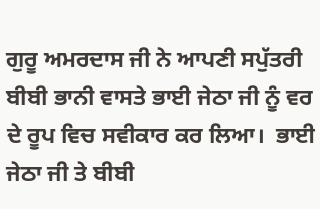ਗੁਰੂ ਅਮਰਦਾਸ ਜੀ ਨੇ ਆਪਣੀ ਸਪੁੱਤਰੀ ਬੀਬੀ ਭਾਨੀ ਵਾਸਤੇ ਭਾਈ ਜੇਠਾ ਜੀ ਨੂੰ ਵਰ ਦੇ ਰੂਪ ਵਿਚ ਸਵੀਕਾਰ ਕਰ ਲਿਆ।  ਭਾਈ ਜੇਠਾ ਜੀ ਤੇ ਬੀਬੀ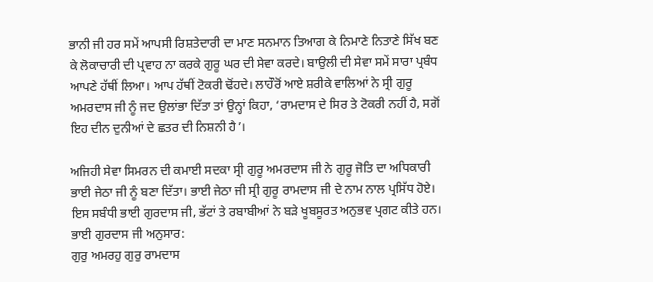ਭਾਨੀ ਜੀ ਹਰ ਸਮੇਂ ਆਪਸੀ ਰਿਸ਼ਤੇਦਾਰੀ ਦਾ ਮਾਣ ਸਨਮਾਨ ਤਿਆਗ ਕੇ ਨਿਮਾਣੇ ਨਿਤਾਣੇ ਸਿੱਖ ਬਣ ਕੇ ਲੋਕਾਚਾਰੀ ਦੀ ਪ੍ਰਵਾਹ ਨਾ ਕਰਕੇ ਗੁਰੂ ਘਰ ਦੀ ਸੇਵਾ ਕਰਦੇ। ਬਾਉਲੀ ਦੀ ਸੇਵਾ ਸਮੇਂ ਸਾਰਾ ਪ੍ਰਬੰਧ ਆਪਣੇ ਹੱਥੀਂ ਲਿਆ। ਆਪ ਹੱਥੀਂ ਟੋਕਰੀ ਢੋਂਹਦੇ। ਲਾਹੌਰੋਂ ਆਏ ਸ਼ਰੀਕੇ ਵਾਲਿਆਂ ਨੇ ਸ੍ਰੀ ਗੁਰੂ ਅਮਰਦਾਸ ਜੀ ਨੂੰ ਜਦ ਉਲਾਂਭਾ ਦਿੱਤਾ ਤਾਂ ਉਨ੍ਹਾਂ ਕਿਹਾ, ‘ਰਾਮਦਾਸ ਦੇ ਸਿਰ ਤੇ ਟੋਕਰੀ ਨਹੀਂ ਹੈ, ਸਗੋਂ ਇਹ ਦੀਨ ਦੁਨੀਆਂ ਦੇ ਛਤਰ ਦੀ ਨਿਸ਼ਨੀ ਹੈ’।

ਅਜਿਹੀ ਸੇਵਾ ਸਿਮਰਨ ਦੀ ਕਮਾਈ ਸਦਕਾ ਸ੍ਰੀ ਗੁਰੂ ਅਮਰਦਾਸ ਜੀ ਨੇ ਗੁਰੂ ਜੋਤਿ ਦਾ ਅਧਿਕਾਰੀ ਭਾਈ ਜੇਠਾ ਜੀ ਨੂੰ ਬਣਾ ਦਿੱਤਾ। ਭਾਈ ਜੇਠਾ ਜੀ ਸ੍ਰੀ ਗੁਰੂ ਰਾਮਦਾਸ ਜੀ ਦੇ ਨਾਮ ਨਾਲ ਪ੍ਰਸਿੱਧ ਹੋਏ। ਇਸ ਸਬੰਧੀ ਭਾਈ ਗੁਰਦਾਸ ਜੀ, ਭੱਟਾਂ ਤੇ ਰਬਾਬੀਆਂ ਨੇ ਬੜੇ ਖੂਬਸੂਰਤ ਅਨੁਭਵ ਪ੍ਰਗਟ ਕੀਤੇ ਹਨ। ਭਾਈ ਗੁਰਦਾਸ ਜੀ ਅਨੁਸਾਰ:
ਗੁਰੁ ਅਮਰਹੁ ਗੁਰੁ ਰਾਮਦਾਸ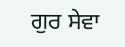ਗੁਰ ਸੇਵਾ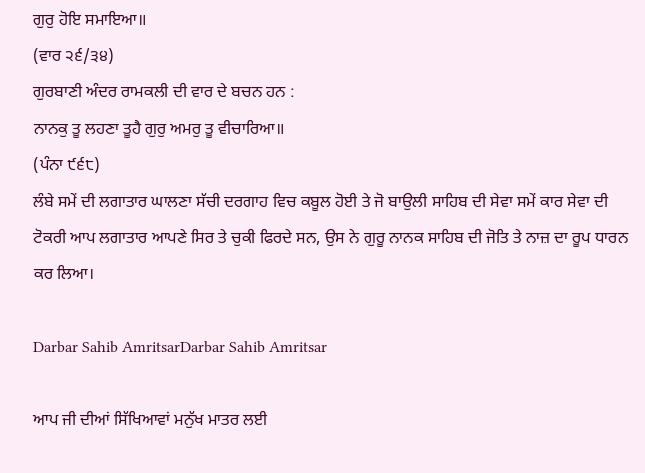ਗੁਰੁ ਹੋਇ ਸਮਾਇਆ॥
(ਵਾਰ ੨੬/੩੪)
ਗੁਰਬਾਣੀ ਅੰਦਰ ਰਾਮਕਲੀ ਦੀ ਵਾਰ ਦੇ ਬਚਨ ਹਨ :
ਨਾਨਕੁ ਤੂ ਲਹਣਾ ਤੂਹੈ ਗੁਰੁ ਅਮਰੁ ਤੂ ਵੀਚਾਰਿਆ॥
(ਪੰਨਾ ੯੬੮)
ਲੰਬੇ ਸਮੇਂ ਦੀ ਲਗਾਤਾਰ ਘਾਲਣਾ ਸੱਚੀ ਦਰਗਾਹ ਵਿਚ ਕਬੂਲ ਹੋਈ ਤੇ ਜੋ ਬਾਉਲੀ ਸਾਹਿਬ ਦੀ ਸੇਵਾ ਸਮੇਂ ਕਾਰ ਸੇਵਾ ਦੀ ਟੋਕਰੀ ਆਪ ਲਗਾਤਾਰ ਆਪਣੇ ਸਿਰ ਤੇ ਚੁਕੀ ਫਿਰਦੇ ਸਨ, ਉਸ ਨੇ ਗੁਰੂ ਨਾਨਕ ਸਾਹਿਬ ਦੀ ਜੋਤਿ ਤੇ ਨਾਜ਼ ਦਾ ਰੂਪ ਧਾਰਨ ਕਰ ਲਿਆ।

Darbar Sahib AmritsarDarbar Sahib Amritsar

ਆਪ ਜੀ ਦੀਆਂ ਸਿੱਖਿਆਵਾਂ ਮਨੁੱਖ ਮਾਤਰ ਲਈ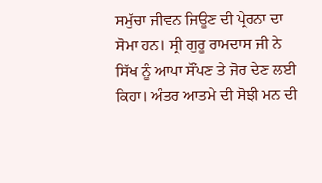ਸਮੁੱਚਾ ਜੀਵਨ ਜਿਊਣ ਦੀ ਪ੍ਰੇਰਨਾ ਦਾ ਸੋਮਾ ਹਨ। ਸ੍ਰੀ ਗੁਰੂ ਰਾਮਦਾਸ ਜੀ ਨੇ ਸਿੱਖ ਨੂੰ ਆਪਾ ਸੌਂਪਣ ਤੇ ਜੋਰ ਦੇਣ ਲਈ ਕਿਹਾ। ਅੰਤਰ ਆਤਮੇ ਦੀ ਸੋਝੀ ਮਨ ਦੀ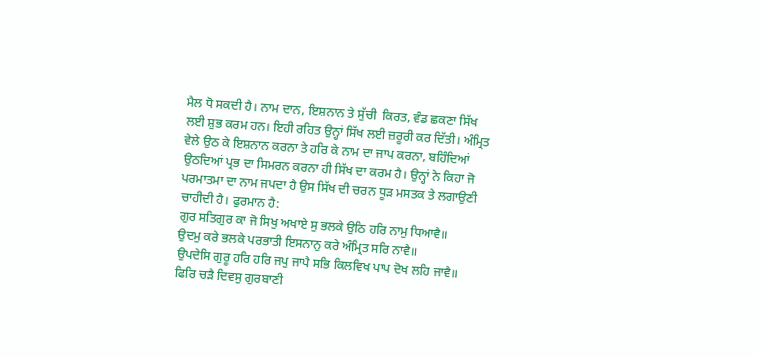ਮੈਲ ਧੋ ਸਕਦੀ ਹੈ। ਨਾਮ ਦਾਨ, ਇਸ਼ਨਾਨ ਤੇ ਸੁੱਚੀ  ਕਿਰਤ, ਵੰਡ ਛਕਣਾ ਸਿੱਖ ਲਈ ਸ਼ੁਭ ਕਰਮ ਹਨ। ਇਹੀ ਰਹਿਤ ਉਨ੍ਹਾਂ ਸਿੱਖ ਲਈ ਜ਼ਰੂਰੀ ਕਰ ਦਿੱਤੀ। ਅੰਮ੍ਰਿਤ ਵੇਲੇ ਉਠ ਕੇ ਇਸ਼ਨਾਨ ਕਰਨਾ ਤੇ ਹਰਿ ਕੇ ਨਾਮ ਦਾ ਜਾਪ ਕਰਨਾ, ਬਹਿੰਦਿਆਂ ਉਠਦਿਆਂ ਪ੍ਰਭ ਦਾ ਸਿਮਰਨ ਕਰਨਾ ਹੀ ਸਿੱਖ ਦਾ ਕਰਮ ਹੈ। ਉਨ੍ਹਾਂ ਨੇ ਕਿਹਾ ਜੋ ਪਰਮਾਤਮਾ ਦਾ ਨਾਮ ਜਪਦਾ ਹੈ ਉਸ ਸਿੱਖ ਦੀ ਚਰਨ ਧੂੜ ਮਸਤਕ ਤੇ ਲਗਾਉਣੀ ਚਾਹੀਦੀ ਹੈ। ਫੁਰਮਾਨ ਹੈ:
ਗੁਰ ਸਤਿਗੁਰ ਕਾ ਜੋ ਸਿਖੁ ਅਖਾਏ ਸੁ ਭਲਕੇ ਉਠਿ ਹਰਿ ਨਾਮੁ ਧਿਆਵੈ॥
ਉਦਮੁ ਕਰੇ ਭਲਕੇ ਪਰਭਾਤੀ ਇਸਨਾਨੁ ਕਰੇ ਅੰਮ੍ਰਿਤ ਸਰਿ ਨਾਵੈ॥
ਉਪਦੇਸਿ ਗੁਰੂ ਹਰਿ ਹਰਿ ਜਪੁ ਜਾਪੈ ਸਭਿ ਕਿਲਵਿਖ ਪਾਪ ਦੋਖ ਲਹਿ ਜਾਵੈ॥
ਫਿਰਿ ਚੜੈ ਦਿਵਸੁ ਗੁਰਬਾਣੀ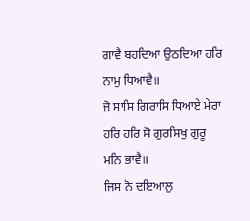ਗਾਵੈ ਬਹਦਿਆ ਉਠਦਿਆ ਹਰਿ ਨਾਮੁ ਧਿਆਵੈ॥
ਜੋ ਸਾਸਿ ਗਿਰਾਸਿ ਧਿਆਏ ਮੇਰਾ ਹਰਿ ਹਰਿ ਸੋ ਗੁਰਸਿਖੁ ਗੁਰੂ ਮਨਿ ਭਾਵੈ॥
ਜਿਸ ਨੋ ਦਇਆਲੁ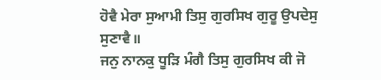ਹੋਵੈ ਮੇਰਾ ਸੁਆਮੀ ਤਿਸੁ ਗੁਰਸਿਖ ਗੁਰੂ ਉਪਦੇਸੁ ਸੁਣਾਵੈ॥
ਜਨੁ ਨਾਨਕੁ ਧੂੜਿ ਮੰਗੈ ਤਿਸੁ ਗੁਰਸਿਖ ਕੀ ਜੋ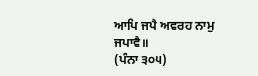ਆਪਿ ਜਪੈ ਅਵਰਹ ਨਾਮੁ ਜਪਾਵੈ॥
(ਪੰਨਾ ੩੦੫)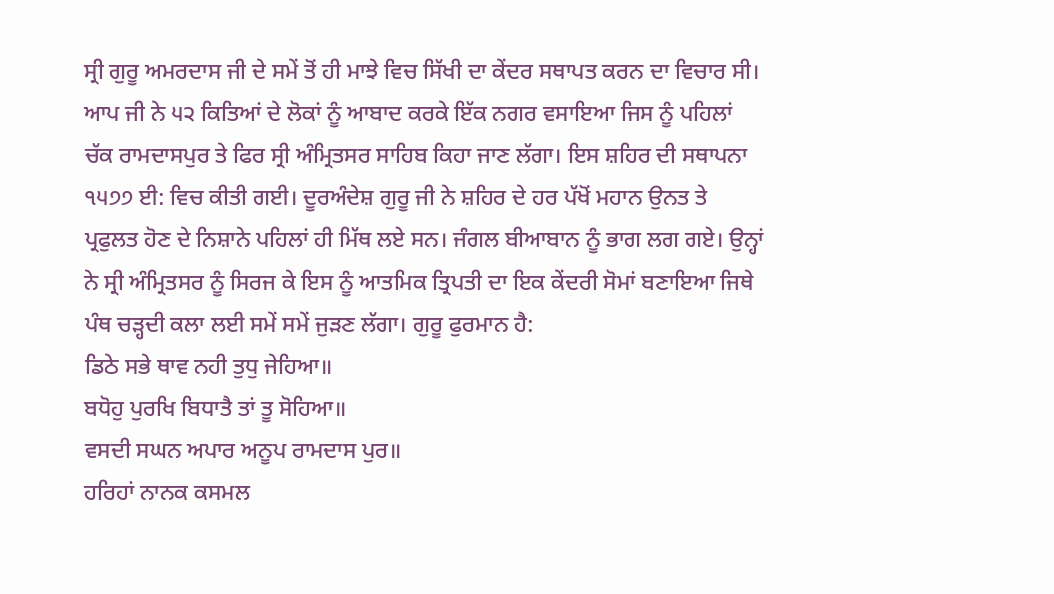ਸ੍ਰੀ ਗੁਰੂ ਅਮਰਦਾਸ ਜੀ ਦੇ ਸਮੇਂ ਤੋਂ ਹੀ ਮਾਝੇ ਵਿਚ ਸਿੱਖੀ ਦਾ ਕੇਂਦਰ ਸਥਾਪਤ ਕਰਨ ਦਾ ਵਿਚਾਰ ਸੀ। ਆਪ ਜੀ ਨੇ ੫੨ ਕਿਤਿਆਂ ਦੇ ਲੋਕਾਂ ਨੂੰ ਆਬਾਦ ਕਰਕੇ ਇੱਕ ਨਗਰ ਵਸਾਇਆ ਜਿਸ ਨੂੰ ਪਹਿਲਾਂ ਚੱਕ ਰਾਮਦਾਸਪੁਰ ਤੇ ਫਿਰ ਸ੍ਰੀ ਅੰਮ੍ਰਿਤਸਰ ਸਾਹਿਬ ਕਿਹਾ ਜਾਣ ਲੱਗਾ। ਇਸ ਸ਼ਹਿਰ ਦੀ ਸਥਾਪਨਾ ੧੫੭੭ ਈ: ਵਿਚ ਕੀਤੀ ਗਈ। ਦੂਰਅੰਦੇਸ਼ ਗੁਰੂ ਜੀ ਨੇ ਸ਼ਹਿਰ ਦੇ ਹਰ ਪੱਖੋਂ ਮਹਾਨ ਉਨਤ ਤੇ ਪ੍ਰਫੁਲਤ ਹੋਣ ਦੇ ਨਿਸ਼ਾਨੇ ਪਹਿਲਾਂ ਹੀ ਮਿੱਥ ਲਏ ਸਨ। ਜੰਗਲ ਬੀਆਬਾਨ ਨੂੰ ਭਾਗ ਲਗ ਗਏ। ਉਨ੍ਹਾਂ ਨੇ ਸ੍ਰੀ ਅੰਮ੍ਰਿਤਸਰ ਨੂੰ ਸਿਰਜ ਕੇ ਇਸ ਨੂੰ ਆਤਮਿਕ ਤ੍ਰਿਪਤੀ ਦਾ ਇਕ ਕੇਂਦਰੀ ਸੋਮਾਂ ਬਣਾਇਆ ਜਿਥੇ ਪੰਥ ਚੜ੍ਹਦੀ ਕਲਾ ਲਈ ਸਮੇਂ ਸਮੇਂ ਜੁੜਣ ਲੱਗਾ। ਗੁਰੂ ਫੁਰਮਾਨ ਹੈ:
ਡਿਠੇ ਸਭੇ ਥਾਵ ਨਹੀ ਤੁਧੁ ਜੇਹਿਆ॥
ਬਧੋਹੁ ਪੁਰਖਿ ਬਿਧਾਤੈ ਤਾਂ ਤੂ ਸੋਹਿਆ॥
ਵਸਦੀ ਸਘਨ ਅਪਾਰ ਅਨੂਪ ਰਾਮਦਾਸ ਪੁਰ॥
ਹਰਿਹਾਂ ਨਾਨਕ ਕਸਮਲ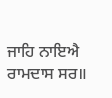ਜਾਹਿ ਨਾਇਐ ਰਾਮਦਾਸ ਸਰ॥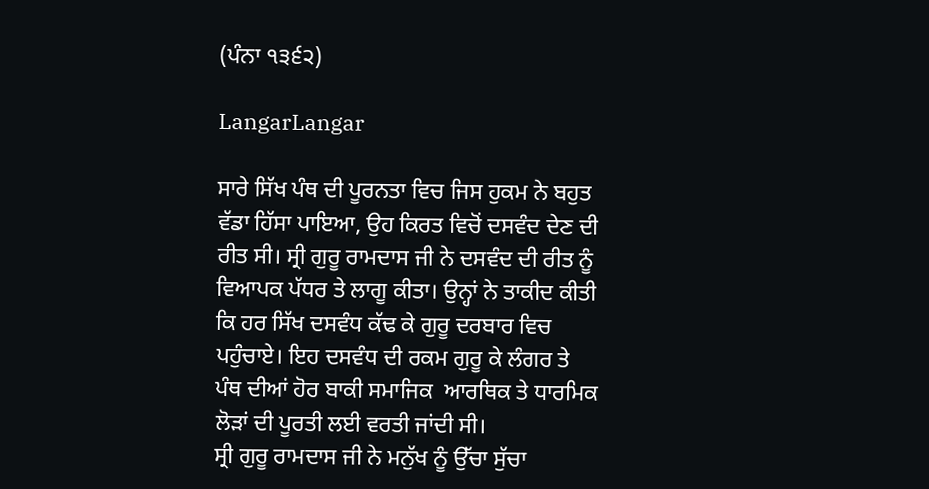(ਪੰਨਾ ੧੩੬੨)

LangarLangar

ਸਾਰੇ ਸਿੱਖ ਪੰਥ ਦੀ ਪੂਰਨਤਾ ਵਿਚ ਜਿਸ ਹੁਕਮ ਨੇ ਬਹੁਤ ਵੱਡਾ ਹਿੱਸਾ ਪਾਇਆ, ਉਹ ਕਿਰਤ ਵਿਚੋਂ ਦਸਵੰਦ ਦੇਣ ਦੀ ਰੀਤ ਸੀ। ਸ੍ਰੀ ਗੁਰੂ ਰਾਮਦਾਸ ਜੀ ਨੇ ਦਸਵੰਦ ਦੀ ਰੀਤ ਨੂੰ ਵਿਆਪਕ ਪੱਧਰ ਤੇ ਲਾਗੂ ਕੀਤਾ। ਉਨ੍ਹਾਂ ਨੇ ਤਾਕੀਦ ਕੀਤੀ ਕਿ ਹਰ ਸਿੱਖ ਦਸਵੰਧ ਕੱਢ ਕੇ ਗੁਰੂ ਦਰਬਾਰ ਵਿਚ ਪਹੁੰਚਾਏ। ਇਹ ਦਸਵੰਧ ਦੀ ਰਕਮ ਗੁਰੂ ਕੇ ਲੰਗਰ ਤੇ ਪੰਥ ਦੀਆਂ ਹੋਰ ਬਾਕੀ ਸਮਾਜਿਕ  ਆਰਥਿਕ ਤੇ ਧਾਰਮਿਕ ਲੋੜਾਂ ਦੀ ਪੂਰਤੀ ਲਈ ਵਰਤੀ ਜਾਂਦੀ ਸੀ।
ਸ੍ਰੀ ਗੁਰੂ ਰਾਮਦਾਸ ਜੀ ਨੇ ਮਨੁੱਖ ਨੂੰ ਉੱਚਾ ਸੁੱਚਾ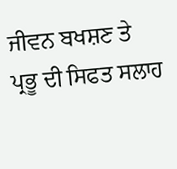ਜੀਵਨ ਬਖਸ਼ਣ ਤੇ ਪ੍ਰਭੂ ਦੀ ਸਿਫਤ ਸਲਾਹ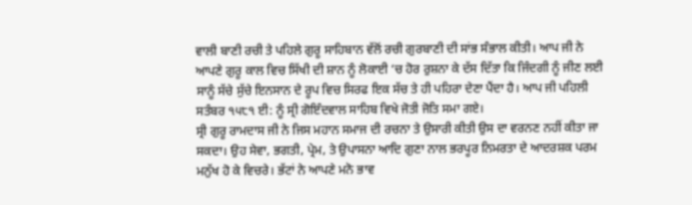ਵਾਲੀ ਬਾਣੀ ਰਚੀ ਤੇ ਪਹਿਲੇ ਗੁਰੂ ਸਾਹਿਬਾਨ ਵੱਲੋਂ ਰਚੀ ਗੁਰਬਾਣੀ ਦੀ ਸਾਂਭ ਸੰਭਾਲ ਕੀਤੀ। ਆਪ ਜੀ ਨੇ ਆਪਣੇ ਗੁਰੂ ਕਾਲ ਵਿਚ ਸਿੱਖੀ ਦੀ ਸ਼ਾਨ ਨੂੰ ਲੋਕਾਈ ‘ਚ ਹੋਰ ਰੁਸ਼ਨਾ ਕੇ ਦੱਸ ਦਿੱਤਾ ਕਿ ਜਿੰਦਗੀ ਨੂੰ ਜੀਣ ਲਈ ਸਾਨੂੰ ਸੱਚੇ ਸੁੱਚੇ ਇਨਸਾਨ ਦੇ ਰੂਪ ਵਿਚ ਸਿਰਫ ਇਕ ਸੱਚ ਤੇ ਹੀ ਪਹਿਰਾ ਦੇਣਾ ਪੈਂਦਾ ਹੈ। ਆਪ ਜੀ ਪਹਿਲੀ ਸਤੰਬਰ ੧੫੮੧ ਈ: ਨੂੰ ਸ੍ਰੀ ਗੋਇੰਦਵਾਲ ਸਾਹਿਬ ਵਿਖੇ ਜੋਤੀ ਜੋਤਿ ਸਮਾ ਗਏ।
ਸ੍ਰੀ ਗੁਰੂ ਰਾਮਦਾਸ ਜੀ ਨੇ ਜਿਸ ਮਹਾਨ ਸਮਾਜ ਦੀ ਰਚਨਾ ਤੇ ਉਸਾਰੀ ਕੀਤੀ ਉਸ ਦਾ ਵਰਨਣ ਨਹੀਂ ਕੀਤਾ ਜਾ ਸਕਦਾ। ਉਹ ਸੇਵਾ, ਭਗਤੀ, ਪ੍ਰੇਮ, ਤੇ ਉਪਾਸਨਾ ਆਦਿ ਗੁਣਾ ਨਾਲ ਭਰਪੂਰ ਨਿਮਰਤਾ ਦੇ ਆਦਰਸ਼ਕ ਪਰਮ ਮਨੁੱਖ ਹੋ ਕੇ ਵਿਚਰੇ। ਭੱਟਾਂ ਨੇ ਆਪਣੇ ਮਨੋ ਭਾਵ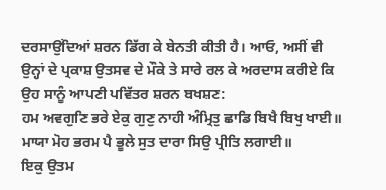ਦਰਸਾਉਂਦਿਆਂ ਸ਼ਰਨ ਡਿੱਗ ਕੇ ਬੇਨਤੀ ਕੀਤੀ ਹੈ। ਆਓ, ਅਸੀਂ ਵੀ ਉਨ੍ਹਾਂ ਦੇ ਪ੍ਰਕਾਸ਼ ਉਤਸਵ ਦੇ ਮੌਕੇ ਤੇ ਸਾਰੇ ਰਲ ਕੇ ਅਰਦਾਸ ਕਰੀਏ ਕਿ ਉਹ ਸਾਨੂੰ ਆਪਣੀ ਪਵਿੱਤਰ ਸ਼ਰਨ ਬਖਸ਼ਣ:
ਹਮ ਅਵਗੁਣਿ ਭਰੇ ਏਕੁ ਗੁਣੁ ਨਾਹੀ ਅੰਮ੍ਰਿਤੁ ਛਾਡਿ ਬਿਖੈ ਬਿਖੁ ਖਾਈ॥
ਮਾਯਾ ਮੋਹ ਭਰਮ ਪੈ ਭੂਲੇ ਸੁਤ ਦਾਰਾ ਸਿਉ ਪ੍ਰੀਤਿ ਲਗਾਈ॥
ਇਕੁ ਉਤਮ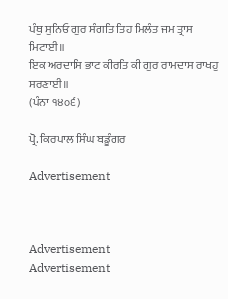ਪੰਥੁ ਸੁਨਿਓ ਗੁਰ ਸੰਗਤਿ ਤਿਹ ਮਿਲੰਤ ਜਮ ਤ੍ਰਾਸ ਮਿਟਾਈ॥
ਇਕ ਅਰਦਾਸਿ ਭਾਟ ਕੀਰਤਿ ਕੀ ਗੁਰ ਰਾਮਦਾਸ ਰਾਖਹੁ ਸਰਣਾਈ॥
(ਪੰਨਾ ੧੪੦੬)

ਪ੍ਰੋ. ਕਿਰਪਾਲ ਸਿੰਘ ਬਡੂੰਗਰ

Advertisement



Advertisement
Advertisement